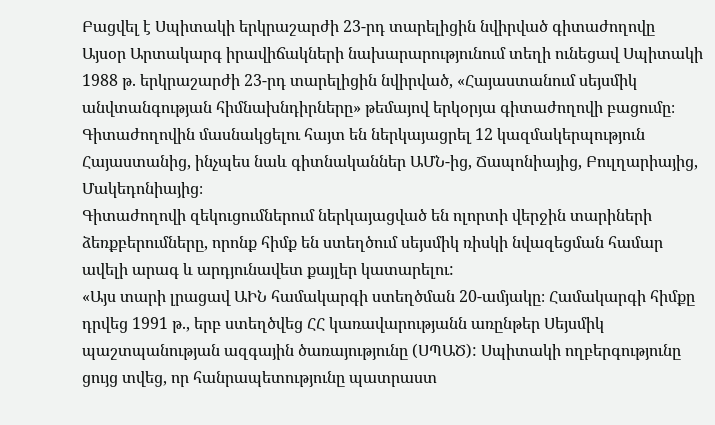Բացվել է Սպիտակի երկրաշարժի 23-րդ տարելիցին նվիրված գիտաժողովը
Այսօր Արտակարգ իրավիճակների նախարարությունում տեղի ունեցավ Սպիտակի 1988 թ. երկրաշարժի 23-րդ տարելիցին նվիրված, «Հայաստանում սեյսմիկ անվտանգության հիմնախնդիրները» թեմայով երկօրյա գիտաժողովի բացումը։
Գիտաժողովին մասնակցելու հայտ են ներկայացրել 12 կազմակերպություն Հայաստանից, ինչպես նաև գիտնականներ ԱՄՆ-ից, Ճապոնիայից, Բուլղարիայից, Մակեդոնիայից։
Գիտաժողովի զեկուցումներում ներկայացված են ոլորտի վերջին տարիների ձեռքբերումները, որոնք հիմք են ստեղծում սեյսմիկ ռիսկի նվազեցման համար ավելի արագ և արդյունավետ քայլեր կատարելու:
«Այս տարի լրացավ ԱԻՆ համակարգի ստեղծման 20-ամյակը։ Համակարգի հիմքը դրվեց 1991 թ., երբ ստեղծվեց ՀՀ կառավարությանն առընթեր Սեյսմիկ պաշտպանության ազգային ծառայությունը (ՍՊԱԾ): Սպիտակի ողբերգությունը ցույց տվեց, որ հանրապետությունը պատրաստ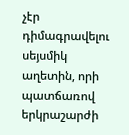չէր դիմագրավելու սեյսմիկ աղետին, որի պատճառով երկրաշարժի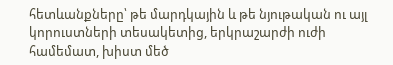հետևանքները՝ թե մարդկային և թե նյութական ու այլ կորուստների տեսակետից, երկրաշարժի ուժի համեմատ, խիստ մեծ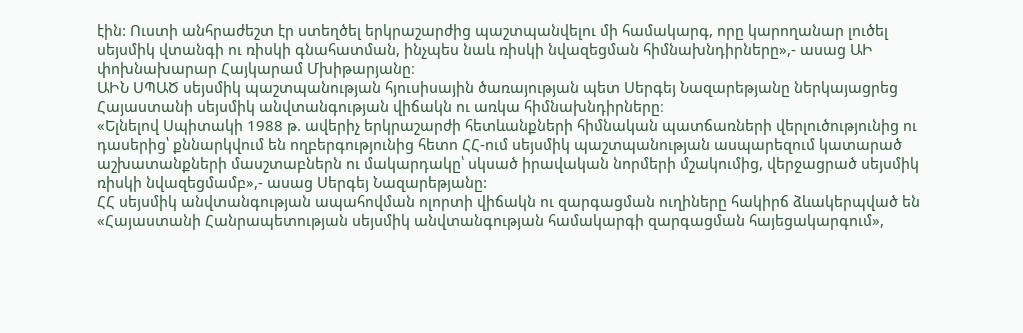էին: Ուստի անհրաժեշտ էր ստեղծել երկրաշարժից պաշտպանվելու մի համակարգ, որը կարողանար լուծել սեյսմիկ վտանգի ու ռիսկի գնահատման, ինչպես նաև ռիսկի նվազեցման հիմնախնդիրները»,- ասաց ԱԻ փոխնախարար Հայկարամ Մխիթարյանը։
ԱԻՆ ՍՊԱԾ սեյսմիկ պաշտպանության հյուսիսային ծառայության պետ Սերգեյ Նազարեթյանը ներկայացրեց Հայաստանի սեյսմիկ անվտանգության վիճակն ու առկա հիմնախնդիրները։
«Ելնելով Սպիտակի 1988 թ. ավերիչ երկրաշարժի հետևանքների հիմնական պատճառների վերլուծությունից ու դասերից՝ քննարկվում են ողբերգությունից հետո ՀՀ-ում սեյսմիկ պաշտպանության ասպարեզում կատարած աշխատանքների մասշտաբներն ու մակարդակը՝ սկսած իրավական նորմերի մշակումից, վերջացրած սեյսմիկ ռիսկի նվազեցմամբ»,- ասաց Սերգեյ Նազարեթյանը:
ՀՀ սեյսմիկ անվտանգության ապահովման ոլորտի վիճակն ու զարգացման ուղիները հակիրճ ձևակերպված են «Հայաստանի Հանրապետության սեյսմիկ անվտանգության համակարգի զարգացման հայեցակարգում»,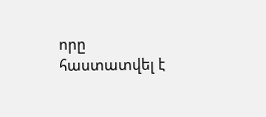որը հաստատվել է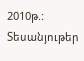2010թ.:
Տեսանյութեր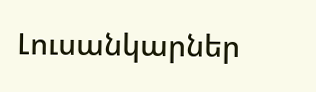Լուսանկարներ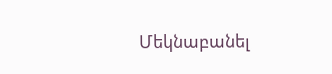Մեկնաբանել